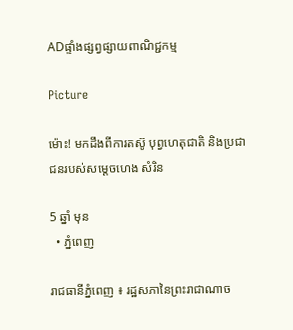ADផ្ទាំងផ្សព្វផ្សាយពាណិជ្ជកម្ម

Picture

ម៉ោះ! មកដឹងពីការតស៊ូ បុព្វហេតុជាតិ និងប្រជាជនរបស់សម្តេចហេង សំរិន

5 ឆ្នាំ មុន
  • ភ្នំពេញ

រាជធានីភ្នំពេញ ៖ រដ្ឋសភានៃព្រះរាជាណាច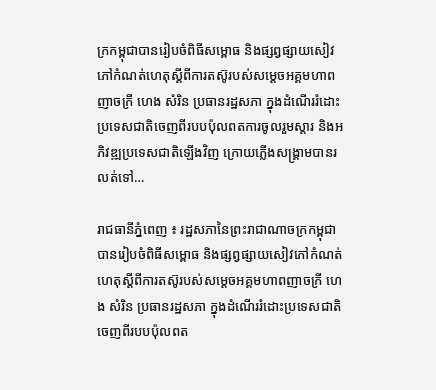ក្រកម្ពុជាបានរៀបចំពិធីសម្ពោធ និងផ្សព្វផ្សាយសៀវភៅកំណត់ហេតុស្តីពីការតស៊ូរបស់សម្តេចអគ្គមហាពញាចក្រី ហេង សំរិន ប្រធានរដ្ឋសភា ក្នុងដំណើររំដោះប្រទេសជាតិចេញពីរបបប៉ុលពតការចូលរួមស្តារ និងអភិវឌ្ឍប្រទេសជាតិឡើងវិញ ក្រោយភ្លើងសង្គ្រាមបានរលត់ទៅ…

រាជធានីភ្នំពេញ ៖ រដ្ឋសភានៃព្រះរាជាណាចក្រកម្ពុជាបានរៀបចំពិធីសម្ពោធ និងផ្សព្វផ្សាយសៀវភៅកំណត់ហេតុស្តីពីការតស៊ូរបស់សម្តេចអគ្គមហាពញាចក្រី ហេង សំរិន ប្រធានរដ្ឋសភា ក្នុងដំណើររំដោះប្រទេសជាតិចេញពីរបបប៉ុលពត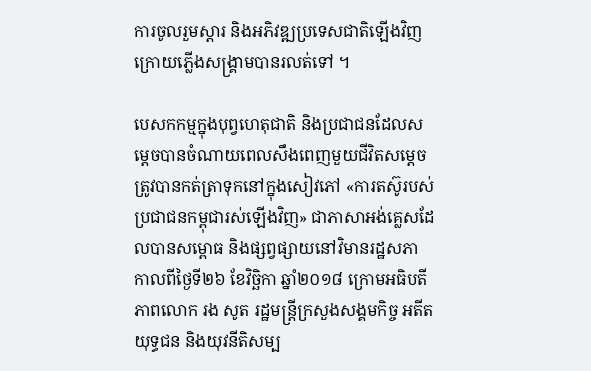ការចូលរួមស្តារ និងអភិវឌ្ឍប្រទេសជាតិឡើងវិញ ក្រោយភ្លើងសង្គ្រាមបានរលត់ទៅ ។

បេសកកម្មក្នុងបុព្វហេតុជាតិ និងប្រជាជនដែលសម្តេចបានចំណាយពេលសឹងពេញមួយជីវិតសម្តេចត្រូវបានកត់ត្រាទុកនៅក្នុងសៀវភៅ «ការតស៊ូរបស់ប្រជាជនកម្ពុជារស់ឡើងវិញ» ជាភាសាអង់គ្លេសដែលបានសម្ពោធ និងផ្សព្វផ្សាយនៅវិមានរដ្ឋសភា កាលពីថ្ងៃទី២៦ ខែវិចិ្ឆកា ឆ្នាំ២០១៨ ក្រោមអធិបតីភាពលោក រង សូត រដ្ឋមន្ត្រីក្រសួងសង្គមកិច្ច អតីតយុទ្ធជន និងយុវនីតិសម្ប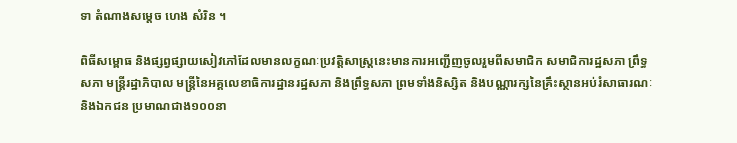ទា តំណាងសម្តេច ហេង សំរិន ។

ពិធីសម្ពោធ និងផ្សព្វផ្សាយសៀវភៅដែលមានលក្ខណៈប្រវត្តិសាស្ត្រនេះមានការអញ្ជើញចូលរួមពីសមាជិក សមាជិការដ្ឋសភា ព្រឹទ្ធសភា មន្ត្រីរដ្ឋាភិបាល មន្ត្រីនៃអគ្គលេខាធិការដ្ឋានរដ្ឋសភា និងព្រឹទ្ធសភា ព្រមទាំងនិស្សិត និងបណ្ណារក្សនៃគ្រឹះស្ថានអប់រំសាធារណៈ និងឯកជន ប្រមាណជាង១០០នា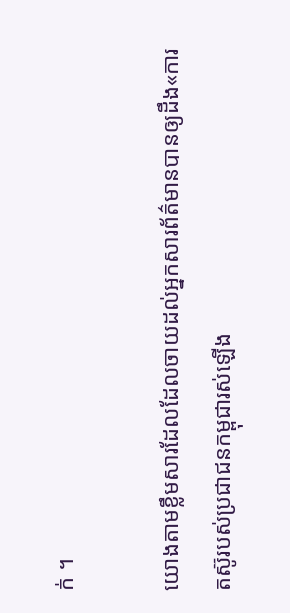ក់ ។

យោងតាមខ្លឹមសារដែលដែលចាយដល់អ្នកសារព័ត៌មានបានឲ្យដឹង«ការតស៊ូរបស់ប្រជាជនកម្ពុជារស់ឡើង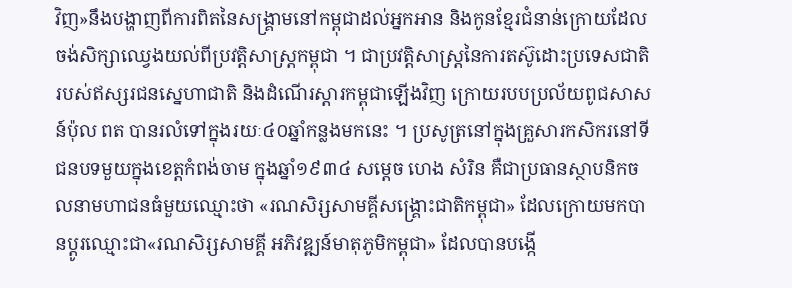វិញ»នឹងបង្ហាញពីការពិតនៃសង្គ្រាមនៅកម្ពុជាដល់អ្នកអាន និងកូនខ្មែរជំនាន់ក្រោយដែលចង់សិក្សាឈ្វេងយល់ពីប្រវត្តិសាស្ត្រកម្ពុជា ។ ជាប្រវត្តិសាស្ត្រនៃការតស៊ូដោះប្រទេសជាតិរបស់ឥស្សរជនស្នេហាជាតិ និងដំណើរស្តារកម្ពុជាឡើងវិញ ក្រោយរបបប្រល័យពូជសាសន៍ប៉ុល ពត បានរលំទៅក្នុងរយៈ៤០ឆ្នាំកន្លងមកនេះ ។ ប្រសូត្រនៅក្នុងគ្រួសារកសិករនៅទីជនបទមួយក្នុងខេត្តកំពង់ចាម ក្នុងឆ្នាំ១៩៣៤ សម្តេច ហេង សំរិន គឺជាប្រធានស្ថាបនិកចលនាមហាជនធំមួយឈ្មោះថា «រណសិរ្សសាមគ្គីសង្គ្រោះជាតិកម្ពុជា» ដែលក្រោយមកបានប្តូរឈ្មោះជា«រណសិរ្សសាមគ្គី អភិវឌ្ឍន៍មាតុភូមិកម្ពុជា» ដែលបានបង្កើ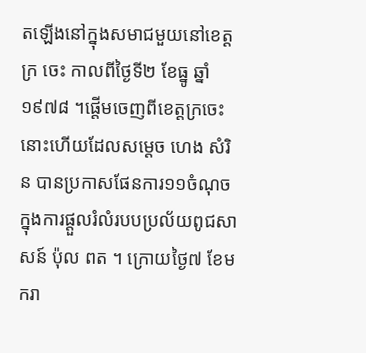តឡើងនៅក្នុងសមាជមួយនៅខេត្តក្រ ចេះ កាលពីថ្ងៃទី២ ខែធ្នូ ឆ្នាំ១៩៧៨ ។ផ្តើមចេញពីខេត្តក្រចេះនោះហើយដែលសម្តេច ហេង សំរិន បានប្រកាសផែនការ១១ចំណុច ក្នុងការផ្តួលរំលំរបបប្រល័យពូជសាសន៍ ប៉ុល ពត ។ ក្រោយថ្ងៃ៧ ខែមករា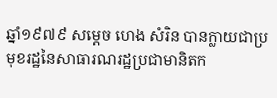ឆ្នាំ១៩៧៩ សម្តេច ហេង សំរិន បានក្លាយជាប្រមុខរដ្ឋនៃសាធារណរដ្ឋប្រជាមានិតក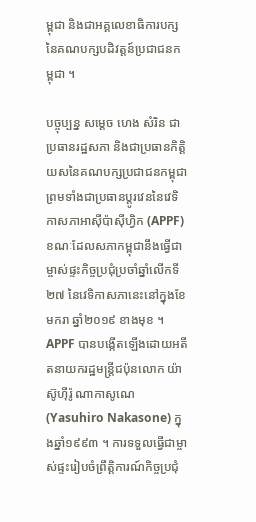ម្ពុជា និងជាអគ្គលេខាធិការបក្សនៃគណបក្សបដិវត្តន៍ប្រជាជនកម្ពុជា ។

បច្ចុប្បន្ន សម្តេច ហេង សំរិន ជាប្រធានរដ្ឋសភា និងជាប្រធានកិត្តិយសនៃគណបក្សប្រជាជនកម្ពុជា ព្រមទាំងជាប្រធានប្តូរវេននៃវេទិកាសភាអាស៊ីប៉ាស៊ីហ្វិក (APPF) ខណៈដែលសភាកម្ពុជានឹងធ្វើជាម្ចាស់ផ្ទះកិច្ចប្រជុំប្រចាំឆ្នាំលើកទី២៧ នៃវេទិកាសភានេះនៅក្នុងខែមករា ឆ្នាំ២០១៩ ខាងមុខ ។ APPF បានបង្កើតឡើងដោយអតីតនាយករដ្ឋមន្ត្រីជប៉ុនលោក យ៉ាស៊ូហ៊ីរ៉ូ ណាកាសូណេ (Yasuhiro Nakasone) ក្នុងឆ្នាំ១៩៩៣ ។ ការទទួលធ្វើជាម្ចាស់ផ្ទះរៀបចំព្រឹត្តិការណ៍កិច្ចប្រជុំ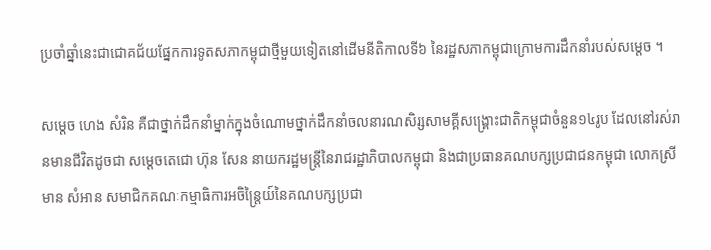ប្រចាំឆ្នាំនេះជាជោគជ័យផ្នែកការទូតសភាកម្ពុជាថ្មីមួយទៀតនៅដើមនីតិកាលទី៦ នៃរដ្ឋសភាកម្ពុជាក្រោមការដឹកនាំរបស់សម្តេច ។

សម្តេច ហេង សំរិន គឺជាថ្នាក់ដឹកនាំម្នាក់ក្នុងចំណោមថ្នាក់ដឹកនាំចលនារណសិរ្សសាមគ្គីសង្គ្រោះជាតិកម្ពុជាចំនួន១៤រូប ដែលនៅរស់រានមានជីវិតដូចជា សម្តេចតេជោ ហ៊ុន សែន នាយករដ្ឋមន្ត្រីនៃរាជរដ្ឋាភិបាលកម្ពុជា និងជាប្រធានគណបក្សប្រជាជនកម្ពុជា លោកស្រី មាន សំអាន សមាជិកគណៈកម្មាធិការអចិន្ត្រៃយ៍នៃគណបក្សប្រជា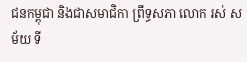ជនកម្ពុជា និងជាសមាជិកា ព្រឹទ្ធសភា លោក រស់ សម័យ ទី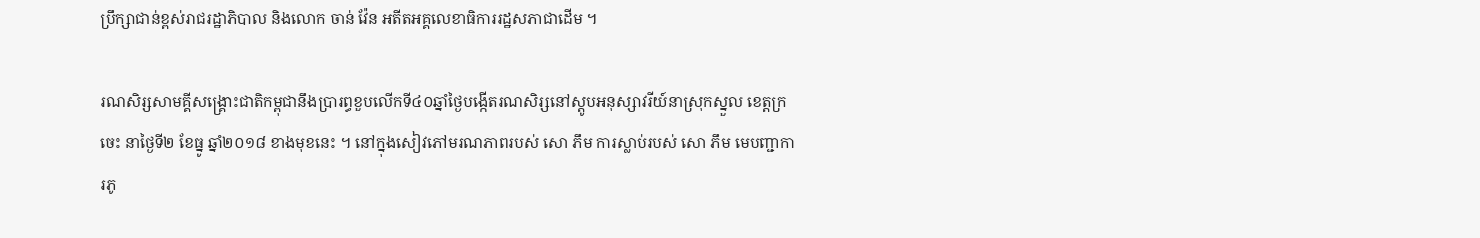ប្រឹក្សាជាន់ខ្ពស់រាជរដ្ឋាភិបាល និងលោក ចាន់ វ៉ែន អតីតអគ្គលេខាធិការរដ្ឋសភាជាដើម ។

រណសិរ្សសាមគ្គីសង្គ្រោះជាតិកម្ពុជានឹងប្រារព្ធខួបលើកទី៤០ឆ្នាំថ្ងៃបង្កើតរណសិរ្សនៅស្តូបអនុស្សាវរីយ៍នាស្រុកស្នួល ខេត្តក្រចេះ នាថ្ងៃទី២ ខែធ្នូ ឆ្នាំ២០១៨ ខាងមុខនេះ ។ នៅក្នុងសៀវភៅមរណភាពរបស់ សោ ភឹម ការស្លាប់របស់ សោ ភឹម មេបញ្ជាការភូ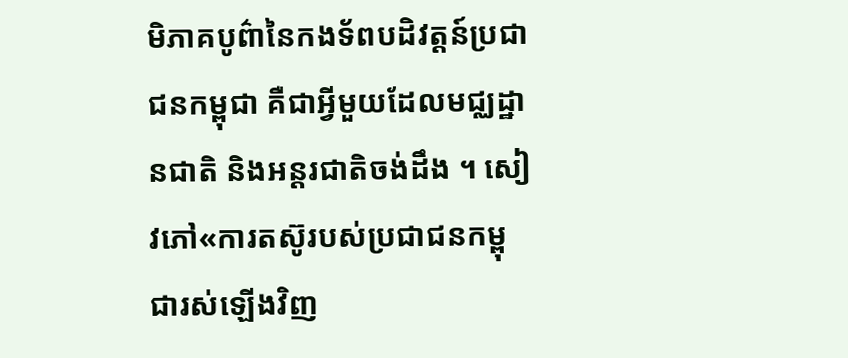មិភាគបូព៌ានៃកងទ័ពបដិវត្តន៍ប្រជាជនកម្ពុជា គឺជាអ្វីមួយដែលមជ្ឈដ្ឋានជាតិ និងអន្តរជាតិចង់ដឹង ។ សៀវភៅ«ការតស៊ូរបស់ប្រជាជនកម្ពុជារស់ឡើងវិញ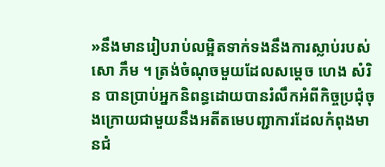»នឹងមានរៀបរាប់លម្អិតទាក់ទងនឹងការស្លាប់របស់ សោ ភឹម ។ ត្រង់ចំណុចមួយដែលសម្តេច ហេង សំរិន បានប្រាប់អ្នកនិពន្ធដោយបានរំលឹកអំពីកិច្ចប្រជុំចុងក្រោយជាមួយនឹងអតីតមេបញ្ជាការដែលកំពុងមានជំ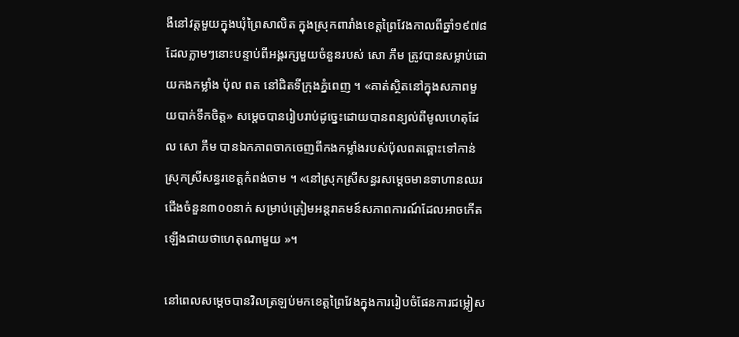ងឺនៅវត្តមួយក្នុងឃុំព្រៃសាលិត ក្នុងស្រុកពារាំងខេត្តព្រៃវែងកាលពីឆ្នាំ១៩៧៨ ដែលភ្លាមៗនោះបន្ទាប់ពីអង្គរក្សមួយចំនួនរបស់ សោ ភឹម ត្រូវបានសម្លាប់ដោយកងកម្លាំង ប៉ុល ពត នៅជិតទីក្រុងភ្នំពេញ ។ «គាត់ស្ថិតនៅក្នុងសភាពមួយបាក់ទឹកចិត្ត» សម្តេចបានរៀបរាប់ដូច្នេះដោយបានពន្យល់ពីមូលហេតុដែល សោ ភឹម បានឯកភាពចាកចេញពីកងកម្លាំងរបស់ប៉ុលពតឆ្ពោះទៅកាន់ស្រុកស្រីសន្ធរខេត្តកំពង់ចាម ។ «នៅស្រុកស្រីសន្ធរសម្តេចមានទាហានឈរជើងចំនួន៣០០នាក់ សម្រាប់ត្រៀមអន្តរាគមន៍សភាពការណ៍ដែលអាចកើតឡើងជាយថាហេតុណាមួយ »។

នៅពេលសម្តេចបានវិលត្រឡប់មកខេត្តព្រៃវែងក្នុងការរៀបចំផែនការជម្លៀស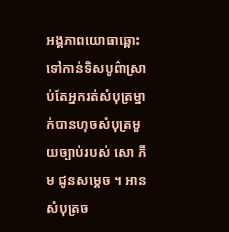អង្គភាពយោធាឆ្ពោះទៅកាន់ទិសបូព៌ាស្រាប់តែអ្នករត់សំបុត្រម្នាក់បានហុចសំបុត្រមួយច្បាប់របស់ សោ ភឹម ជូនសម្តេច ។ អានសំបុត្រច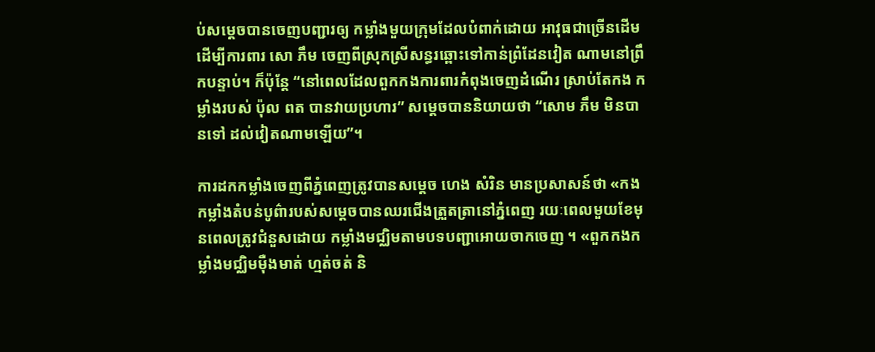ប់សម្តេចបានចេញបញ្ជារឲ្យ កម្លាំងមួយក្រុមដែលបំពាក់ដោយ អាវុធជាច្រើនដើម ដើម្បីការពារ សោ ភឹម ចេញពីស្រុកស្រីសន្ធរឆ្ពោះទៅកាន់ព្រំដែនវៀត ណាមនៅព្រឹកបន្ទាប់។ ក៏ប៉ុន្តែ “នៅពេលដែលពួកកងការពារកំពុងចេញដំណើរ ស្រាប់តែកង កម្លាំងរបស់ ប៉ុល ពត បានវាយប្រហារ” សម្តេចបាននិយាយថា “សោម ភឹម មិនបានទៅ ដល់វៀតណាមឡើយ”។

ការដកកម្លាំងចេញពីភ្នំពេញត្រូវបានសម្តេច ហេង សំរិន មានប្រសាសន៍ថា «កងកម្លាំងតំបន់បូព៌ារបស់សម្តេចបានឈរជើងត្រួតត្រានៅភ្នំពេញ រយៈពេលមួយខែមុនពេលត្រូវជំនួសដោយ កម្លាំងមជ្ឈិមតាមបទបញ្ជាអោយចាកចេញ ។ «ពួកកងកម្លាំងមជ្ឈិមម៉ឺងមាត់ ហ្មត់ចត់ និ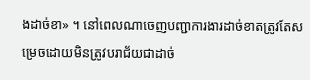ងដាច់ខា» ។ នៅពេលណាចេញបញ្ជាការងារដាច់ខាតត្រូវតែសម្រេចដោយមិនត្រូវបរាជ័យជាដាច់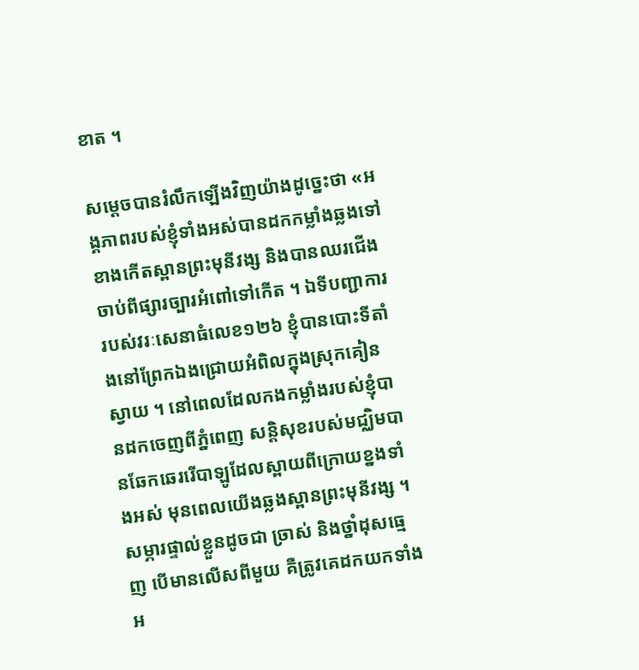ខាត ។

សម្តេចបានរំលឹកឡើងវិញយ៉ាងដូច្នេះថា «អង្គភាពរបស់ខ្ញុំទាំងអស់បានដកកម្លាំងឆ្លងទៅខាងកើតស្ពានព្រះមុនីវង្ស និងបានឈរជើងចាប់ពីផ្សារច្បារអំពៅទៅកើត ។ ឯទីបញ្ជាការរបស់វរៈសេនាធំលេខ១២៦ ខ្ញុំបានបោះទីតាំងនៅព្រែកឯងជ្រោយអំពិលក្នុងស្រុកគៀនស្វាយ ។ នៅពេលដែលកងកម្លាំងរបស់ខ្ញុំបានដកចេញពីភ្នំពេញ សន្តិសុខរបស់មជ្ឈិមបានឆែកឆេររើបាឡូដែលស្ពាយពីក្រោយខ្នងទាំងអស់ មុនពេលយើងឆ្លងស្ពានព្រះមុនីវង្ស ។ សម្ភារផ្ទាល់ខ្លួនដូចជា ច្រាស់ និងថ្នាំដុសធ្មេញ បើមានលើសពីមួយ គឺត្រូវគេដកយកទាំងអ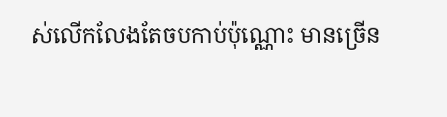ស់លើកលែងតែចបកាប់ប៉ុណ្ណោះ មានច្រើន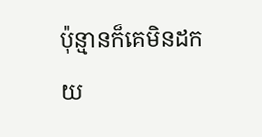ប៉ុន្មានក៏គេមិនដកយ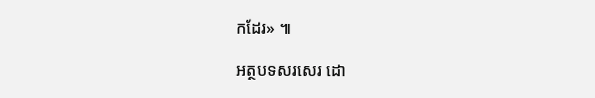កដែរ» ៕

អត្ថបទសរសេរ ដោ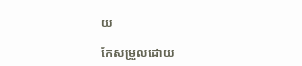យ

កែសម្រួលដោយ